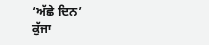‘ਅੱਛੇ ਦਿਨ’
ਕੁੱਜਾ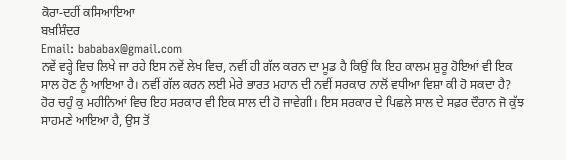ਕੋਰਾ-ਦਹੀਂ ਕਸਿਆਇਆ
ਬਖ਼ਸ਼ਿੰਦਰ
Email: bababax@gmail.com
ਨਵੇਂ ਵਰ੍ਹੇ ਵਿਚ ਲਿਖੇ ਜਾ ਰਹੇ ਇਸ ਨਵੇਂ ਲੇਖ ਵਿਚ, ਨਵੀਂ ਹੀ ਗੱਲ ਕਰਨ ਦਾ ਮੂਡ ਹੈ ਕਿਉਂ ਕਿ ਇਹ ਕਾਲਮ ਸ਼ੁਰੂ ਹੋਇਆਂ ਵੀ ਇਕ ਸਾਲ ਹੋਣ ਨੂੰ ਆਇਆ ਹੈ। ਨਵੀਂ ਗੱਲ ਕਰਨ ਲਈ ਮੇਰੇ ਭਾਰਤ ਮਹਾਨ ਦੀ ਨਵੀਂ ਸਰਕਾਰ ਨਾਲੋਂ ਵਧੀਆ ਵਿਸ਼ਾ ਕੀ ਹੋ ਸਕਦਾ ਹੈ? ਹੋਰ ਚਹੁੰ ਕੁ ਮਹੀਨਿਆਂ ਵਿਚ ਇਹ ਸਰਕਾਰ ਵੀ ਇਕ ਸਾਲ ਦੀ ਹੋ ਜਾਵੇਗੀ। ਇਸ ਸਰਕਾਰ ਦੇ ਪਿਛਲੇ ਸਾਲ ਦੇ ਸਫ਼ਰ ਦੌਰਾਨ ਜੋ ਕੁੱਝ ਸਾਹਮਣੇ ਆਇਆ ਹੈ, ਉਸ ਤੋਂ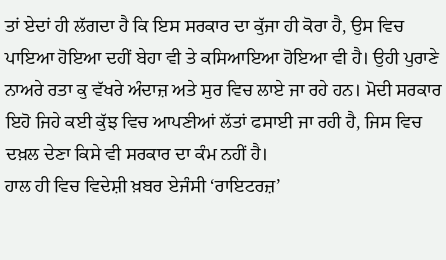ਤਾਂ ਏਦਾਂ ਹੀ ਲੱਗਦਾ ਹੈ ਕਿ ਇਸ ਸਰਕਾਰ ਦਾ ਕੁੱਜਾ ਹੀ ਕੋਰਾ ਹੈ, ਉਸ ਵਿਚ ਪਾਇਆ ਹੋਇਆ ਦਹੀਂ ਬੇਹਾ ਵੀ ਤੇ ਕਸਿਆਇਆ ਹੋਇਆ ਵੀ ਹੈ। ਉਹੀ ਪੁਰਾਣੇ ਨਾਅਰੇ ਰਤਾ ਕੁ ਵੱਖਰੇ ਅੰਦਾਜ਼ ਅਤੇ ਸੁਰ ਵਿਚ ਲਾਏ ਜਾ ਰਹੇ ਹਨ। ਮੋਦੀ ਸਰਕਾਰ ਇਹੋ ਜਿਹੇ ਕਈ ਕੁੱਝ ਵਿਚ ਆਪਣੀਆਂ ਲੱਤਾਂ ਫਸਾਈ ਜਾ ਰਹੀ ਹੈ, ਜਿਸ ਵਿਚ ਦਖ਼ਲ ਦੇਣਾ ਕਿਸੇ ਵੀ ਸਰਕਾਰ ਦਾ ਕੰਮ ਨਹੀਂ ਹੈ।
ਹਾਲ ਹੀ ਵਿਚ ਵਿਦੇਸ਼ੀ ਖ਼ਬਰ ਏਜੰਸੀ ‘ਰਾਇਟਰਜ਼’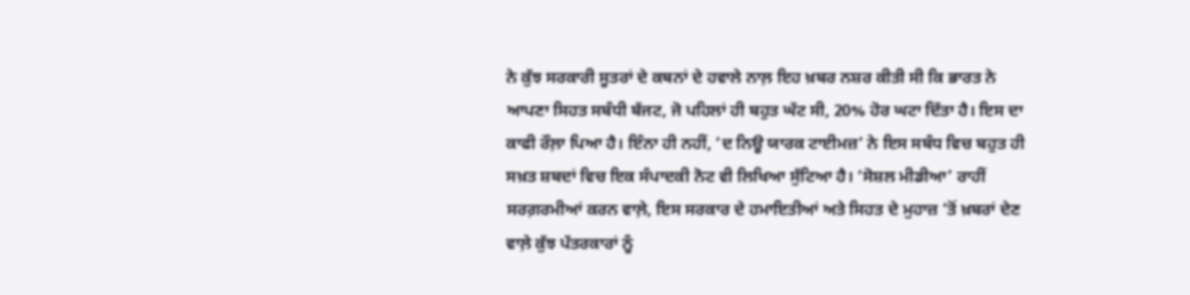ਨੇ ਕੁੱਝ ਸਰਕਾਰੀ ਸੂਤਰਾਂ ਦੇ ਕਥਨਾਂ ਦੇ ਹਵਾਲੇ ਨਾਲ਼ ਇਹ ਖ਼ਬਰ ਨਸ਼ਰ ਕੀਤੀ ਸੀ ਕਿ ਭਾਰਤ ਨੇ ਆਪਣਾ ਸਿਹਤ ਸਬੰਧੀ ਬੱਜਟ, ਜੋ ਪਹਿਲਾਂ ਹੀ ਬਹੁਤ ਘੱਟ ਸੀ, 20% ਹੋਰ ਘਟਾ ਦਿੱਤਾ ਹੈ। ਇਸ ਦਾ ਕਾਫੀ ਰੌਲ਼ਾ ਪਿਆ ਹੈ। ਇੰਨਾ ਹੀ ਨਹੀਂ, ‘ਦ ਨਿਊ ਯਾਰਕ ਟਾਈਮਜ਼’ ਨੇ ਇਸ ਸਬੰਧ ਵਿਚ ਬਹੁਤ ਹੀ ਸਖ਼ਤ ਸ਼ਬਦਾਂ ਵਿਚ ਇਕ ਸੰਪਾਦਕੀ ਨੋਟ ਵੀ ਲਿਖਿਆ ਸੁੱਟਿਆ ਹੈ। ‘ਸੋਸ਼ਲ ਮੀਡੀਆ’ ਰਾਹੀਂ ਸਰਗ਼ਰਮੀਆਂ ਕਰਨ ਵਾਲ਼ੇ, ਇਸ ਸਰਕਾਰ ਦੇ ਹਮਾਇਤੀਆਂ ਅਤੇ ਸਿਹਤ ਦੇ ਮੁਹਾਜ਼ ’ਤੋਂ ਖ਼ਬਰਾਂ ਦੇਣ ਵਾਲ਼ੇ ਕੁੱਝ ਪੱਤਰਕਾਰਾਂ ਨੂੰ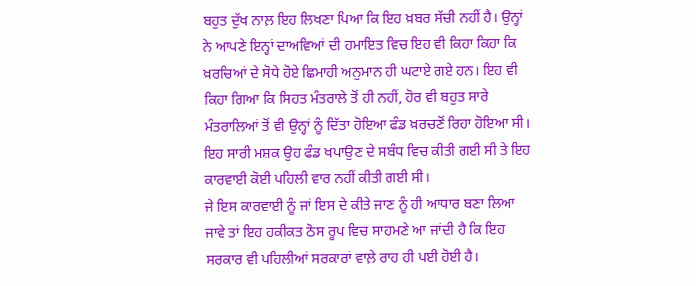ਬਹੁਤ ਦੁੱਖ ਨਾਲ਼ ਇਹ ਲਿਖਣਾ ਪਿਆ ਕਿ ਇਹ ਖ਼ਬਰ ਸੱਚੀ ਨਹੀਂ ਹੈ। ਉਨ੍ਹਾਂ ਨੇ ਆਪਣੇ ਇਨ੍ਹਾਂ ਦਾਅਵਿਆਂ ਦੀ ਹਮਾਇਤ ਵਿਚ ਇਹ ਵੀ ਕਿਹਾ ਕਿਹਾ ਕਿ ਖ਼ਰਚਿਆਂ ਦੇ ਸੋਧੇ ਹੋਏ ਛਿਮਾਹੀ ਅਨੁਮਾਨ ਹੀ ਘਟਾਏ ਗਏ ਹਨ। ਇਹ ਵੀ ਕਿਹਾ ਗਿਆ ਕਿ ਸਿਹਤ ਮੰਤਰਾਲੇ ਤੋਂ ਹੀ ਨਹੀਂ, ਹੋਰ ਵੀ ਬਹੁਤ ਸਾਰੇ ਮੰਤਰਾਲਿਆਂ ਤੋਂ ਵੀ ਉਨ੍ਹਾਂ ਨੂੰ ਦਿੱਤਾ ਹੋਇਆ ਫੰਡ ਖ਼ਰਚਣੋਂ ਰਿਹਾ ਹੋਇਆ ਸੀ। ਇਹ ਸਾਰੀ ਮਸ਼ਕ ਉਹ ਫੰਡ ਖਪਾਉਣ ਦੇ ਸਬੰਧ ਵਿਚ ਕੀਤੀ ਗਈ ਸੀ ਤੇ ਇਹ ਕਾਰਵਾਈ ਕੋਈ ਪਹਿਲੀ ਵਾਰ ਨਹੀਂ ਕੀਤੀ ਗਈ ਸੀ।
ਜੇ ਇਸ ਕਾਰਵਾਈ ਨੂੰ ਜਾਂ ਇਸ ਦੇ ਕੀਤੇ ਜਾਣ ਨੂੰ ਹੀ ਆਧਾਰ ਬਣਾ ਲਿਆ ਜਾਵੇ ਤਾਂ ਇਹ ਹਕੀਕਤ ਠੋਸ ਰੂਪ ਵਿਚ ਸਾਹਮਣੇ ਆ ਜਾਂਦੀ ਹੈ ਕਿ ਇਹ ਸਰਕਾਰ ਵੀ ਪਹਿਲੀਆਂ ਸਰਕਾਰਾਂ ਵਾਲ਼ੇ ਰਾਹ ਹੀ ਪਈ ਹੋਈ ਹੈ।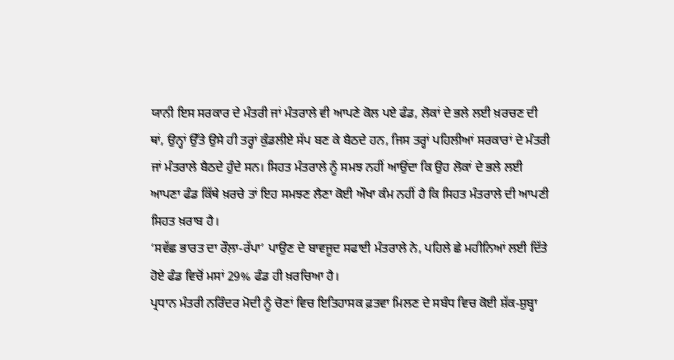ਯਾਨੀ ਇਸ ਸਰਕਾਰ ਦੇ ਮੰਤਰੀ ਜਾਂ ਮੰਤਰਾਲੇ ਵੀ ਆਪਣੇ ਕੋਲ ਪਏ ਫੰਡ, ਲੋਕਾਂ ਦੇ ਭਲੇ ਲਈ ਖ਼ਰਚਣ ਦੀ ਥਾਂ, ਉਨ੍ਹਾਂ ਉੱਤੇ ਉਸੇ ਹੀ ਤਰ੍ਹਾਂ ਕੁੰਡਲੀਏ ਸੱਪ ਬਣ ਕੇ ਬੈਠਦੇ ਹਨ, ਜਿਸ ਤਰ੍ਹਾਂ ਪਹਿਲੀਆਂ ਸਰਕਾਰਾਂ ਦੇ ਮੰਤਰੀ ਜਾਂ ਮੰਤਰਾਲੇ ਬੈਠਦੇ ਹੁੰਦੇ ਸਨ। ਸਿਹਤ ਮੰਤਰਾਲੇ ਨੂੰ ਸਮਝ ਨਹੀਂ ਆਉਂਦਾ ਕਿ ਉਹ ਲੋਕਾਂ ਦੇ ਭਲੇ ਲਈ ਆਪਣਾ ਫੰਡ ਕਿੱਥੇ ਖ਼ਰਚੇ ਤਾਂ ਇਹ ਸਮਝਣ ਲੈਣਾ ਕੋਈ ਔਖਾ ਕੰਮ ਨਹੀਂ ਹੈ ਕਿ ਸਿਹਤ ਮੰਤਰਾਲੇ ਦੀ ਆਪਣੀ ਸਿਹਤ ਖ਼ਰਾਬ ਹੈ।
‘ਸਵੱਛ ਭਾਰਤ ਦਾ ਰੌਲ਼ਾ-ਰੱਪਾ’ ਪਾਉਣ ਦੇ ਬਾਵਜੂਦ ਸਫਾਈ ਮੰਤਰਾਲੇ ਨੇ, ਪਹਿਲੇ ਛੇ ਮਹੀਨਿਆਂ ਲਈ ਦਿੱਤੇ ਹੋਏ ਫੰਡ ਵਿਚੋਂ ਮਸਾਂ 29% ਫੰਡ ਹੀ ਖ਼ਰਚਿਆ ਹੈ।
ਪ੍ਰਧਾਨ ਮੰਤਰੀ ਨਰਿੰਦਰ ਮੋਦੀ ਨੂੰ ਚੋਣਾਂ ਵਿਚ ਇਤਿਹਾਸਕ ਫ਼ਤਵਾ ਮਿਲਣ ਦੇ ਸਬੰਧ ਵਿਚ ਕੋਈ ਸ਼ੱਕ-ਸ਼ੁਬ੍ਹਾ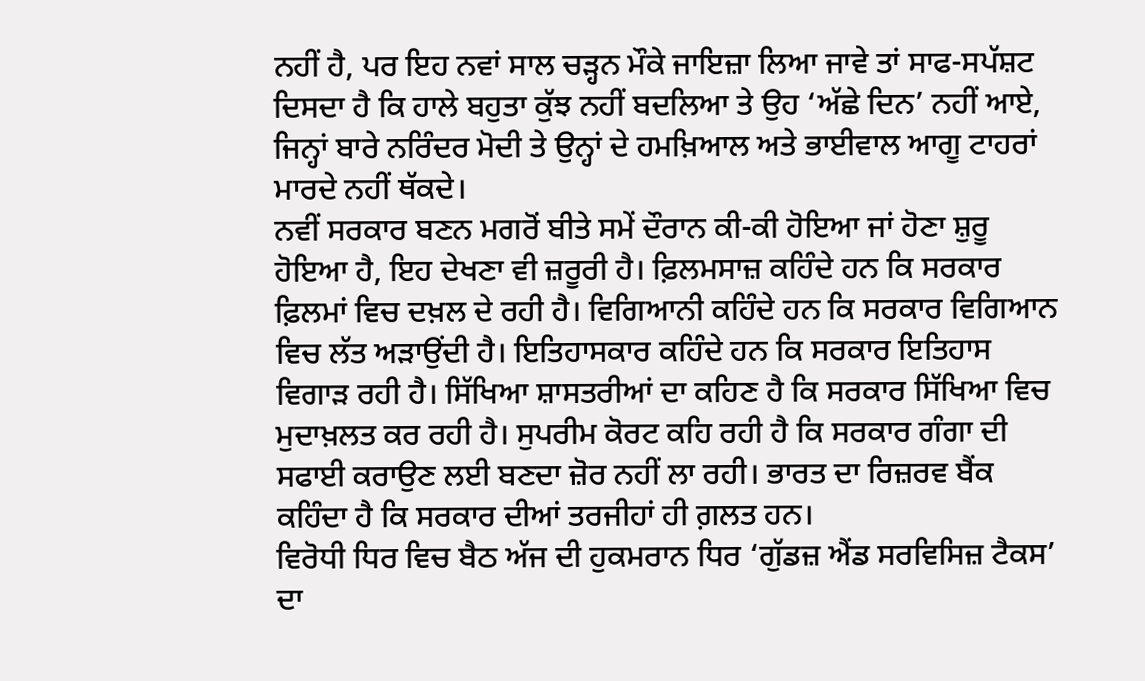ਨਹੀਂ ਹੈ, ਪਰ ਇਹ ਨਵਾਂ ਸਾਲ ਚੜ੍ਹਨ ਮੌਕੇ ਜਾਇਜ਼ਾ ਲਿਆ ਜਾਵੇ ਤਾਂ ਸਾਫ-ਸਪੱਸ਼ਟ ਦਿਸਦਾ ਹੈ ਕਿ ਹਾਲੇ ਬਹੁਤਾ ਕੁੱਝ ਨਹੀਂ ਬਦਲਿਆ ਤੇ ਉਹ ‘ਅੱਛੇ ਦਿਨ’ ਨਹੀਂ ਆਏ, ਜਿਨ੍ਹਾਂ ਬਾਰੇ ਨਰਿੰਦਰ ਮੋਦੀ ਤੇ ਉਨ੍ਹਾਂ ਦੇ ਹਮਖ਼ਿਆਲ ਅਤੇ ਭਾਈਵਾਲ ਆਗੂ ਟਾਹਰਾਂ ਮਾਰਦੇ ਨਹੀਂ ਥੱਕਦੇ।
ਨਵੀਂ ਸਰਕਾਰ ਬਣਨ ਮਗਰੋਂ ਬੀਤੇ ਸਮੇਂ ਦੌਰਾਨ ਕੀ-ਕੀ ਹੋਇਆ ਜਾਂ ਹੋਣਾ ਸ਼ੁਰੂ ਹੋਇਆ ਹੈ, ਇਹ ਦੇਖਣਾ ਵੀ ਜ਼ਰੂਰੀ ਹੈ। ਫ਼ਿਲਮਸਾਜ਼ ਕਹਿੰਦੇ ਹਨ ਕਿ ਸਰਕਾਰ ਫ਼ਿਲਮਾਂ ਵਿਚ ਦਖ਼ਲ ਦੇ ਰਹੀ ਹੈ। ਵਿਗਿਆਨੀ ਕਹਿੰਦੇ ਹਨ ਕਿ ਸਰਕਾਰ ਵਿਗਿਆਨ ਵਿਚ ਲੱਤ ਅੜਾਉਂਦੀ ਹੈ। ਇਤਿਹਾਸਕਾਰ ਕਹਿੰਦੇ ਹਨ ਕਿ ਸਰਕਾਰ ਇਤਿਹਾਸ ਵਿਗਾੜ ਰਹੀ ਹੈ। ਸਿੱਖਿਆ ਸ਼ਾਸਤਰੀਆਂ ਦਾ ਕਹਿਣ ਹੈ ਕਿ ਸਰਕਾਰ ਸਿੱਖਿਆ ਵਿਚ ਮੁਦਾਖ਼ਲਤ ਕਰ ਰਹੀ ਹੈ। ਸੁਪਰੀਮ ਕੋਰਟ ਕਹਿ ਰਹੀ ਹੈ ਕਿ ਸਰਕਾਰ ਗੰਗਾ ਦੀ ਸਫਾਈ ਕਰਾਉਣ ਲਈ ਬਣਦਾ ਜ਼ੋਰ ਨਹੀਂ ਲਾ ਰਹੀ। ਭਾਰਤ ਦਾ ਰਿਜ਼ਰਵ ਬੈਂਕ ਕਹਿੰਦਾ ਹੈ ਕਿ ਸਰਕਾਰ ਦੀਆਂ ਤਰਜੀਹਾਂ ਹੀ ਗ਼ਲਤ ਹਨ।
ਵਿਰੋਧੀ ਧਿਰ ਵਿਚ ਬੈਠ ਅੱਜ ਦੀ ਹੁਕਮਰਾਨ ਧਿਰ ‘ਗੁੱਡਜ਼ ਐਂਡ ਸਰਵਿਸਿਜ਼ ਟੈਕਸ’ ਦਾ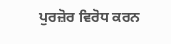ਪੁਰਜ਼ੋਰ ਵਿਰੋਧ ਕਰਨ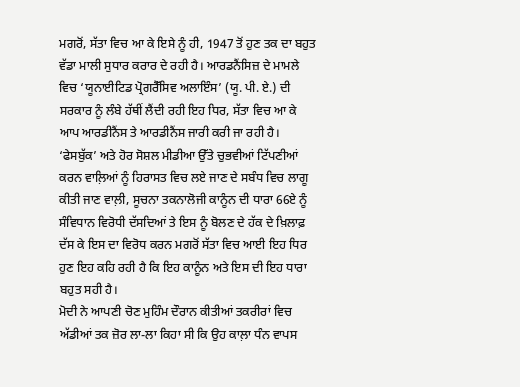ਮਗਰੋਂ, ਸੱਤਾ ਵਿਚ ਆ ਕੇ ਇਸੇ ਨੂੰ ਹੀ, 1947 ਤੋਂ ਹੁਣ ਤਕ ਦਾ ਬਹੁਤ ਵੱਡਾ ਮਾਲੀ ਸੁਧਾਰ ਕਰਾਰ ਦੇ ਰਹੀ ਹੈ। ਆਰਡਨੈਂਸਿਜ਼ ਦੇ ਮਾਮਲੇ ਵਿਚ ‘ਯੂਨਾਈਟਿਡ ਪ੍ਰੋਗਰੈੱਸਿਵ ਅਲਾਇੰਸ’ (ਯੂ. ਪੀ. ਏ.) ਦੀ ਸਰਕਾਰ ਨੂੰ ਲੰਬੇ ਹੱਥੀਂ ਲੈਂਦੀ ਰਹੀ ਇਹ ਧਿਰ, ਸੱਤਾ ਵਿਚ ਆ ਕੇ ਆਪ ਆਰਡੀਨੈਂਸ ਤੇ ਆਰਡੀਨੈਂਸ ਜਾਰੀ ਕਰੀ ਜਾ ਰਹੀ ਹੈ।
‘ਫੇਸਬੁੱਕ’ ਅਤੇ ਹੋਰ ਸੋਸ਼ਲ ਮੀਡੀਆ ਉੱਤੇ ਚੁਭਵੀਆਂ ਟਿੱਪਣੀਆਂ ਕਰਨ ਵਾਲ਼ਿਆਂ ਨੂੰ ਹਿਰਾਸਤ ਵਿਚ ਲਏ ਜਾਣ ਦੇ ਸਬੰਧ ਵਿਚ ਲਾਗੂ ਕੀਤੀ ਜਾਣ ਵਾਲ਼ੀ, ਸੂਚਨਾ ਤਕਨਾਲੋਜੀ ਕਾਨੂੰਨ ਦੀ ਧਾਰਾ 66ਏ ਨੂੰ ਸੰਵਿਧਾਨ ਵਿਰੋਧੀ ਦੱਸਦਿਆਂ ਤੇ ਇਸ ਨੂੰ ਬੋਲਣ ਦੇ ਹੱਕ ਦੇ ਖ਼ਿਲਾਫ਼ ਦੱਸ ਕੇ ਇਸ ਦਾ ਵਿਰੋਧ ਕਰਨ ਮਗਰੋਂ ਸੱਤਾ ਵਿਚ ਆਈ ਇਹ ਧਿਰ ਹੁਣ ਇਹ ਕਹਿ ਰਹੀ ਹੈ ਕਿ ਇਹ ਕਾਨੂੰਨ ਅਤੇ ਇਸ ਦੀ ਇਹ ਧਾਰਾ ਬਹੁਤ ਸਹੀ ਹੈ।
ਮੋਦੀ ਨੇ ਆਪਣੀ ਚੋਣ ਮੁਹਿੰਮ ਦੌਰਾਨ ਕੀਤੀਆਂ ਤਕਰੀਰਾਂ ਵਿਚ ਅੱਡੀਆਂ ਤਕ ਜ਼ੋਰ ਲਾ-ਲਾ ਕਿਹਾ ਸੀ ਕਿ ਉਹ ਕਾਲ਼ਾ ਧੰਨ ਵਾਪਸ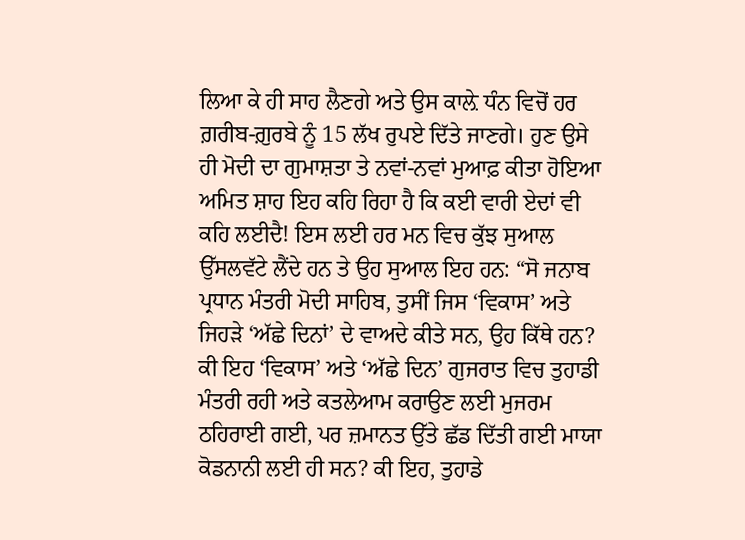ਲਿਆ ਕੇ ਹੀ ਸਾਹ ਲੈਣਗੇ ਅਤੇ ਉਸ ਕਾਲ਼ੇ ਧੰਨ ਵਿਚੋਂ ਹਰ ਗ਼ਰੀਬ-ਗ਼ੁਰਬੇ ਨੂੰ 15 ਲੱਖ ਰੁਪਏ ਦਿੱਤੇ ਜਾਣਗੇ। ਹੁਣ ਉਸੇ ਹੀ ਮੋਦੀ ਦਾ ਗੁਮਾਸ਼ਤਾ ਤੇ ਨਵਾਂ-ਨਵਾਂ ਮੁਆਫ਼ ਕੀਤਾ ਹੋਇਆ ਅਮਿਤ ਸ਼ਾਹ ਇਹ ਕਹਿ ਰਿਹਾ ਹੈ ਕਿ ਕਈ ਵਾਰੀ ਏਦਾਂ ਵੀ ਕਹਿ ਲਈਦੈ! ਇਸ ਲਈ ਹਰ ਮਨ ਵਿਚ ਕੁੱਝ ਸੁਆਲ ਉੱਸਲਵੱਟੇ ਲੈਂਦੇ ਹਨ ਤੇ ਉਹ ਸੁਆਲ ਇਹ ਹਨ: “ਸੋ ਜਨਾਬ ਪ੍ਰਧਾਨ ਮੰਤਰੀ ਮੋਦੀ ਸਾਹਿਬ, ਤੁਸੀਂ ਜਿਸ ‘ਵਿਕਾਸ’ ਅਤੇ ਜਿਹੜੇ ‘ਅੱਛੇ ਦਿਨਾਂ’ ਦੇ ਵਾਅਦੇ ਕੀਤੇ ਸਨ, ਉਹ ਕਿੱਥੇ ਹਨ? ਕੀ ਇਹ ‘ਵਿਕਾਸ’ ਅਤੇ ‘ਅੱਛੇ ਦਿਨ’ ਗੁਜਰਾਤ ਵਿਚ ਤੁਹਾਡੀ ਮੰਤਰੀ ਰਹੀ ਅਤੇ ਕਤਲੇਆਮ ਕਰਾਉਣ ਲਈ ਮੁਜਰਮ ਠਹਿਰਾਈ ਗਈ, ਪਰ ਜ਼ਮਾਨਤ ਉੱਤੇ ਛੱਡ ਦਿੱਤੀ ਗਈ ਮਾਯਾ ਕੋਡਨਾਨੀ ਲਈ ਹੀ ਸਨ? ਕੀ ਇਹ, ਤੁਹਾਡੇ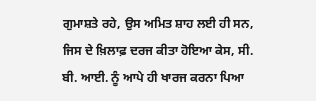ਗੁਮਾਸ਼ਤੇ ਰਹੇ, ਉਸ ਅਮਿਤ ਸ਼ਾਹ ਲਈ ਹੀ ਸਨ, ਜਿਸ ਦੇ ਖ਼ਿਲਾਫ਼ ਦਰਜ ਕੀਤਾ ਹੋਇਆ ਕੇਸ, ਸੀ. ਬੀ. ਆਈ. ਨੂੰ ਆਪੇ ਹੀ ਖਾਰਜ ਕਰਨਾ ਪਿਆ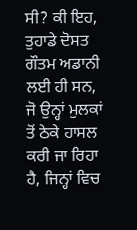ਸੀ? ਕੀ ਇਹ, ਤੁਹਾਡੇ ਦੋਸਤ ਗੌਤਮ ਅਡਾਨੀ ਲਈ ਹੀ ਸਨ, ਜੋ ਉਨ੍ਹਾਂ ਮੁਲਕਾਂ ਤੋਂ ਠੇਕੇ ਹਾਸਲ ਕਰੀ ਜਾ ਰਿਹਾ ਹੈ, ਜਿਨ੍ਹਾਂ ਵਿਚ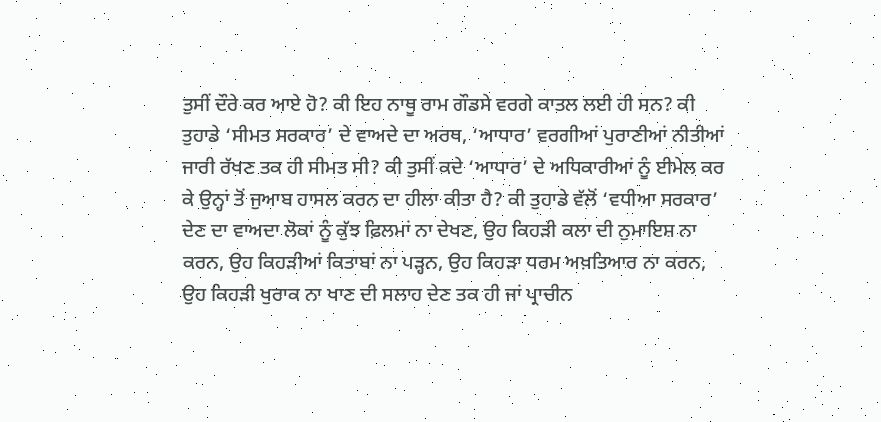ਤੁਸੀਂ ਦੌਰੇ ਕਰ ਆਏ ਹੋ? ਕੀ ਇਹ ਨਾਥੂ ਰਾਮ ਗੌਡਸੇ ਵਰਗੇ ਕਾਤਲ ਲਈ ਹੀ ਸਨ? ਕੀ ਤੁਹਾਡੇ ‘ਸੀਮਤ ਸਰਕਾਰ’ ਦੇ ਵਾਅਦੇ ਦਾ ਅਰਥ, ‘ਆਧਾਰ’ ਵਰਗੀਆਂ ਪੁਰਾਣੀਆਂ ਨੀਤੀਆਂ ਜਾਰੀ ਰੱਖਣ ਤਕ ਹੀ ਸੀਮਤ ਸੀ? ਕੀ ਤੁਸੀਂ ਕਦੇ ‘ਆਧਾਰ’ ਦੇ ਅਧਿਕਾਰੀਆਂ ਨੂੰ ਈਮੇਲ ਕਰ ਕੇ ਉਨ੍ਹਾਂ ਤੋਂ ਜੁਆਬ ਹਾਸਲ ਕਰਨ ਦਾ ਹੀਲਾ ਕੀਤਾ ਹੈ? ਕੀ ਤੁਹਾਡੇ ਵੱਲੋਂ ‘ਵਧੀਆ ਸਰਕਾਰ’ ਦੇਣ ਦਾ ਵਾਅਦਾ ਲੋਕਾਂ ਨੂੰ ਕੁੱਝ ਫ਼ਿਲਮਾਂ ਨਾ ਦੇਖਣ, ਉਹ ਕਿਹੜੀ ਕਲਾ ਦੀ ਨੁਮਾਇਸ਼ ਨਾ ਕਰਨ, ਉਹ ਕਿਹੜੀਆਂ ਕਿਤਾਬਾਂ ਨਾ ਪੜ੍ਹਨ, ਉਹ ਕਿਹੜਾ ਧਰਮ ਅਖ਼ਤਿਆਰ ਨਾ ਕਰਨ, ਉਹ ਕਿਹੜੀ ਖੁਰਾਕ ਨਾ ਖਾਣ ਦੀ ਸਲਾਹ ਦੇਣ ਤਕ ਹੀ ਜਾਂ ਪ੍ਰਾਚੀਨ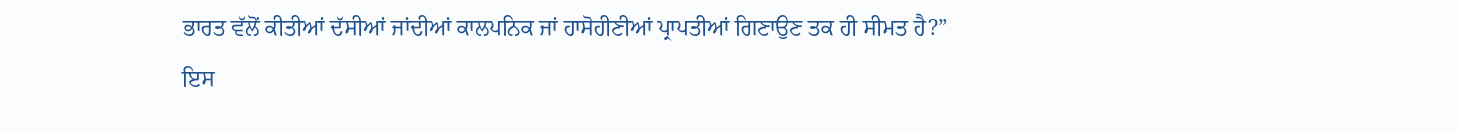ਭਾਰਤ ਵੱਲੋਂ ਕੀਤੀਆਂ ਦੱਸੀਆਂ ਜਾਂਦੀਆਂ ਕਾਲਪਨਿਕ ਜਾਂ ਹਾਸੋਹੀਣੀਆਂ ਪ੍ਰਾਪਤੀਆਂ ਗਿਣਾਉਣ ਤਕ ਹੀ ਸੀਮਤ ਹੈ?”
ਇਸ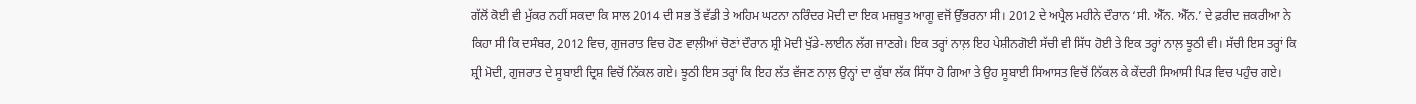ਗੱਲੋਂ ਕੋਈ ਵੀ ਮੁੱਕਰ ਨਹੀਂ ਸਕਦਾ ਕਿ ਸਾਲ 2014 ਦੀ ਸਭ ਤੋਂ ਵੱਡੀ ਤੇ ਅਹਿਮ ਘਟਨਾ ਨਰਿੰਦਰ ਮੋਦੀ ਦਾ ਇਕ ਮਜ਼ਬੂਤ ਆਗੂ ਵਜੋਂ ਉੱਭਰਨਾ ਸੀ। 2012 ਦੇ ਅਪ੍ਰੈਲ ਮਹੀਨੇ ਦੌਰਾਨ ‘ਸੀ. ਐੱਨ. ਐੱਨ.’ ਦੇ ਫ਼ਰੀਦ ਜ਼ਕਰੀਆ ਨੇ ਕਿਹਾ ਸੀ ਕਿ ਦਸੰਬਰ, 2012 ਵਿਚ, ਗੁਜਰਾਤ ਵਿਚ ਹੋਣ ਵਾਲ਼ੀਆਂ ਚੋਣਾਂ ਦੌਰਾਨ ਸ਼੍ਰੀ ਮੋਦੀ ਖੁੱਡੇ-ਲਾਈਨ ਲੱਗ ਜਾਣਗੇ। ਇਕ ਤਰ੍ਹਾਂ ਨਾਲ਼ ਇਹ ਪੇਸ਼ੀਨਗੋਈ ਸੱਚੀ ਵੀ ਸਿੱਧ ਹੋਈ ਤੇ ਇਕ ਤਰ੍ਹਾਂ ਨਾਲ਼ ਝੂਠੀ ਵੀ। ਸੱਚੀ ਇਸ ਤਰ੍ਹਾਂ ਕਿ ਸ਼੍ਰੀ ਮੋਦੀ, ਗੁਜਰਾਤ ਦੇ ਸੂਬਾਈ ਦ੍ਰਿਸ਼ ਵਿਚੋਂ ਨਿੱਕਲ ਗਏ। ਝੂਠੀ ਇਸ ਤਰ੍ਹਾਂ ਕਿ ਇਹ ਲੱਤ ਵੱਜਣ ਨਾਲ਼ ਉਨ੍ਹਾਂ ਦਾ ਕੁੱਬਾ ਲੱਕ ਸਿੱਧਾ ਹੋ ਗਿਆ ਤੇ ਉਹ ਸੂਬਾਈ ਸਿਆਸਤ ਵਿਚੋਂ ਨਿੱਕਲ ਕੇ ਕੇਂਦਰੀ ਸਿਆਸੀ ਪਿੜ ਵਿਚ ਪਹੁੰਚ ਗਏ।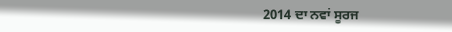2014 ਦਾ ਨਵਾਂ ਸੂਰਜ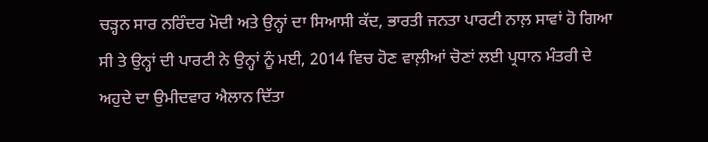ਚੜ੍ਹਨ ਸਾਰ ਨਰਿੰਦਰ ਮੋਦੀ ਅਤੇ ਉਨ੍ਹਾਂ ਦਾ ਸਿਆਸੀ ਕੱਦ, ਭਾਰਤੀ ਜਨਤਾ ਪਾਰਟੀ ਨਾਲ਼ ਸਾਵਾਂ ਹੋ ਗਿਆ ਸੀ ਤੇ ਉਨ੍ਹਾਂ ਦੀ ਪਾਰਟੀ ਨੇ ਉਨ੍ਹਾਂ ਨੂੰ ਮਈ, 2014 ਵਿਚ ਹੋਣ ਵਾਲ਼ੀਆਂ ਚੋਣਾਂ ਲਈ ਪ੍ਰਧਾਨ ਮੰਤਰੀ ਦੇ ਅਹੁਦੇ ਦਾ ਉਮੀਦਵਾਰ ਐਲਾਨ ਦਿੱਤਾ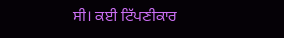ਸੀ। ਕਈ ਟਿੱਪਣੀਕਾਰ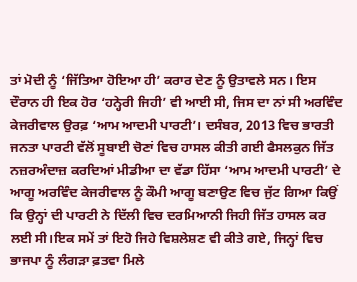ਤਾਂ ਮੋਦੀ ਨੂੰ ‘ਜਿੱਤਿਆ ਹੋਇਆ ਹੀ’ ਕਰਾਰ ਦੇਣ ਨੂੰ ਉਤਾਵਲੇ ਸਨ। ਇਸ ਦੌਰਾਨ ਹੀ ਇਕ ਹੋਰ ‘ਹਨ੍ਹੇਰੀ ਜਿਹੀ’ ਵੀ ਆਈ ਸੀ, ਜਿਸ ਦਾ ਨਾਂ ਸੀ ਅਰਵਿੰਦ ਕੇਜਰੀਵਾਲ ਉਰਫ਼ ‘ਆਮ ਆਦਮੀ ਪਾਰਟੀ’। ਦਸੰਬਰ, 2013 ਵਿਚ ਭਾਰਤੀ ਜਨਤਾ ਪਾਰਟੀ ਵੱਲੋਂ ਸੂਬਾਈ ਚੋਣਾਂ ਵਿਚ ਹਾਸਲ ਕੀਤੀ ਗਈ ਫੈਸਲਕੁਨ ਜਿੱਤ ਨਜ਼ਰਅੰਦਾਜ਼ ਕਰਦਿਆਂ ਮੀਡੀਆ ਦਾ ਵੱਡਾ ਹਿੱਸਾ ‘ਆਮ ਆਦਮੀ ਪਾਰਟੀ’ ਦੇ ਆਗੂ ਅਰਵਿੰਦ ਕੇਜਰੀਵਾਲ ਨੂੰ ਕੌਮੀ ਆਗੂ ਬਣਾਉਣ ਵਿਚ ਜੁੱਟ ਗਿਆ ਕਿਉਂ ਕਿ ਉਨ੍ਹਾਂ ਦੀ ਪਾਰਟੀ ਨੇ ਦਿੱਲੀ ਵਿਚ ਦਰਮਿਆਨੀ ਜਿਹੀ ਜਿੱਤ ਹਾਸਲ ਕਰ ਲਈ ਸੀ।ਇਕ ਸਮੇਂ ਤਾਂ ਇਹੋ ਜਿਹੇ ਵਿਸ਼ਲੇਸ਼ਣ ਵੀ ਕੀਤੇ ਗਏ, ਜਿਨ੍ਹਾਂ ਵਿਚ ਭਾਜਪਾ ਨੂੰ ਲੰਗੜਾ ਫ਼ਤਵਾ ਮਿਲੇ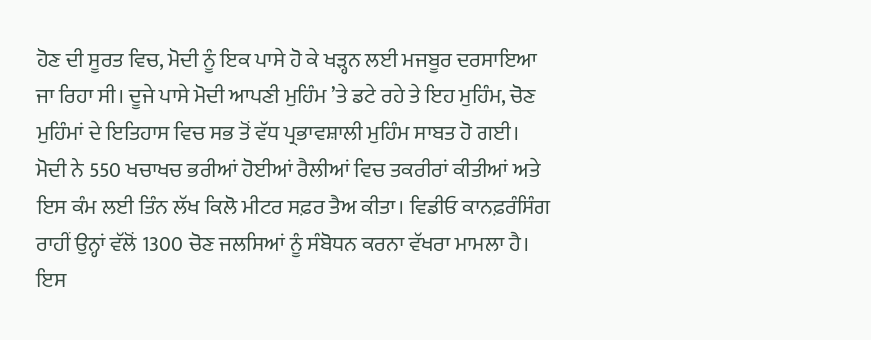ਹੋਣ ਦੀ ਸੂਰਤ ਵਿਚ, ਮੋਦੀ ਨੂੰ ਇਕ ਪਾਸੇ ਹੋ ਕੇ ਖੜ੍ਹਨ ਲਈ ਮਜਬੂਰ ਦਰਸਾਇਆ ਜਾ ਰਿਹਾ ਸੀ। ਦੂਜੇ ਪਾਸੇ ਮੋਦੀ ਆਪਣੀ ਮੁਹਿੰਮ ’ਤੇ ਡਟੇ ਰਹੇ ਤੇ ਇਹ ਮੁਹਿੰਮ, ਚੋਣ ਮੁਹਿੰਮਾਂ ਦੇ ਇਤਿਹਾਸ ਵਿਚ ਸਭ ਤੋਂ ਵੱਧ ਪ੍ਰਭਾਵਸ਼ਾਲੀ ਮੁਹਿੰਮ ਸਾਬਤ ਹੋ ਗਈ।
ਮੋਦੀ ਨੇ 550 ਖਚਾਖਚ ਭਰੀਆਂ ਹੋਈਆਂ ਰੈਲੀਆਂ ਵਿਚ ਤਕਰੀਰਾਂ ਕੀਤੀਆਂ ਅਤੇ ਇਸ ਕੰਮ ਲਈ ਤਿੰਨ ਲੱਖ ਕਿਲੋ ਮੀਟਰ ਸਫ਼ਰ ਤੈਅ ਕੀਤਾ। ਵਿਡੀਓ ਕਾਨਫ਼ਰੰਸਿੰਗ ਰਾਹੀਂ ਉਨ੍ਹਾਂ ਵੱਲੋਂ 1300 ਚੋਣ ਜਲਸਿਆਂ ਨੂੰ ਸੰਬੋਧਨ ਕਰਨਾ ਵੱਖਰਾ ਮਾਮਲਾ ਹੈ। ਇਸ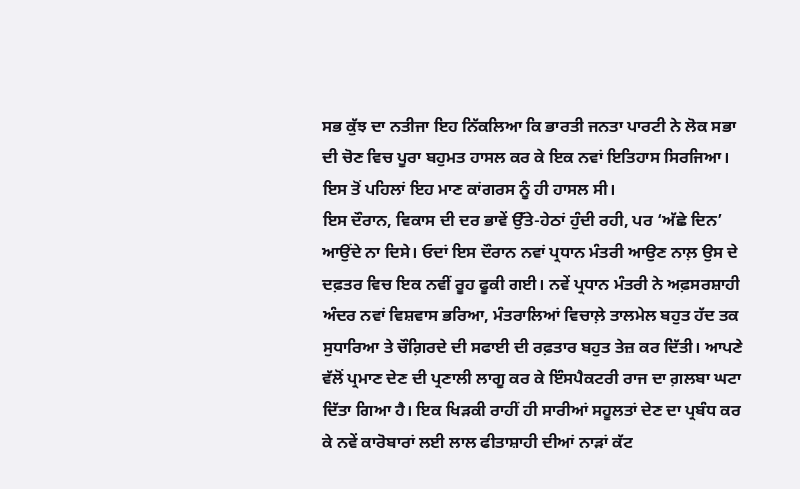ਸਭ ਕੁੱਝ ਦਾ ਨਤੀਜਾ ਇਹ ਨਿੱਕਲਿਆ ਕਿ ਭਾਰਤੀ ਜਨਤਾ ਪਾਰਟੀ ਨੇ ਲੋਕ ਸਭਾ ਦੀ ਚੋਣ ਵਿਚ ਪੂਰਾ ਬਹੁਮਤ ਹਾਸਲ ਕਰ ਕੇ ਇਕ ਨਵਾਂ ਇਤਿਹਾਸ ਸਿਰਜਿਆ। ਇਸ ਤੋਂ ਪਹਿਲਾਂ ਇਹ ਮਾਣ ਕਾਂਗਰਸ ਨੂੰ ਹੀ ਹਾਸਲ ਸੀ।
ਇਸ ਦੌਰਾਨ, ਵਿਕਾਸ ਦੀ ਦਰ ਭਾਵੇਂ ਉੱਤੇ-ਹੇਠਾਂ ਹੁੰਦੀ ਰਹੀ, ਪਰ ‘ਅੱਛੇ ਦਿਨ’ ਆਉਂਦੇ ਨਾ ਦਿਸੇ। ਓਦਾਂ ਇਸ ਦੌਰਾਨ ਨਵਾਂ ਪ੍ਰਧਾਨ ਮੰਤਰੀ ਆਉਣ ਨਾਲ਼ ਉਸ ਦੇ ਦਫ਼ਤਰ ਵਿਚ ਇਕ ਨਵੀਂ ਰੂਹ ਫੂਕੀ ਗਈ। ਨਵੇਂ ਪ੍ਰਧਾਨ ਮੰਤਰੀ ਨੇ ਅਫ਼ਸਰਸ਼ਾਹੀ ਅੰਦਰ ਨਵਾਂ ਵਿਸ਼ਵਾਸ ਭਰਿਆ, ਮੰਤਰਾਲਿਆਂ ਵਿਚਾਲ਼ੇ ਤਾਲਮੇਲ ਬਹੁਤ ਹੱਦ ਤਕ ਸੁਧਾਰਿਆ ਤੇ ਚੌਗ਼ਿਰਦੇ ਦੀ ਸਫਾਈ ਦੀ ਰਫ਼ਤਾਰ ਬਹੁਤ ਤੇਜ਼ ਕਰ ਦਿੱਤੀ। ਆਪਣੇ ਵੱਲੋਂ ਪ੍ਰਮਾਣ ਦੇਣ ਦੀ ਪ੍ਰਣਾਲੀ ਲਾਗੂ ਕਰ ਕੇ ਇੰਸਪੈਕਟਰੀ ਰਾਜ ਦਾ ਗ਼ਲਬਾ ਘਟਾ ਦਿੱਤਾ ਗਿਆ ਹੈ। ਇਕ ਖਿੜਕੀ ਰਾਹੀਂ ਹੀ ਸਾਰੀਆਂ ਸਹੂਲਤਾਂ ਦੇਣ ਦਾ ਪ੍ਰਬੰਧ ਕਰ ਕੇ ਨਵੇਂ ਕਾਰੋਬਾਰਾਂ ਲਈ ਲਾਲ ਫੀਤਾਸ਼ਾਹੀ ਦੀਆਂ ਨਾੜਾਂ ਕੱਟ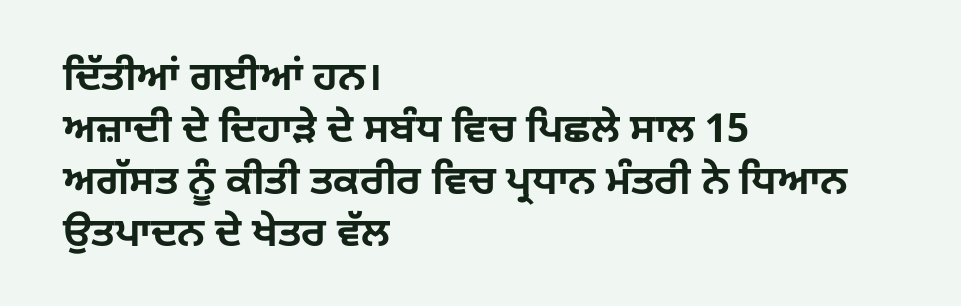ਦਿੱਤੀਆਂ ਗਈਆਂ ਹਨ।
ਅਜ਼ਾਦੀ ਦੇ ਦਿਹਾੜੇ ਦੇ ਸਬੰਧ ਵਿਚ ਪਿਛਲੇ ਸਾਲ 15 ਅਗੱਸਤ ਨੂੰ ਕੀਤੀ ਤਕਰੀਰ ਵਿਚ ਪ੍ਰਧਾਨ ਮੰਤਰੀ ਨੇ ਧਿਆਨ ਉਤਪਾਦਨ ਦੇ ਖੇਤਰ ਵੱਲ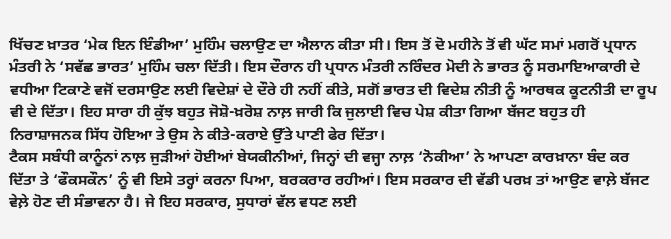ਖਿੱਚਣ ਖ਼ਾਤਰ ‘ਮੇਕ ਇਨ ਇੰਡੀਆ’ ਮੁਹਿੰਮ ਚਲਾਉਣ ਦਾ ਐਲਾਨ ਕੀਤਾ ਸੀ। ਇਸ ਤੋਂ ਦੋ ਮਹੀਨੇ ਤੋਂ ਵੀ ਘੱਟ ਸਮਾਂ ਮਗਰੋਂ ਪ੍ਰਧਾਨ ਮੰਤਰੀ ਨੇ ‘ਸਵੱਛ ਭਾਰਤ’ ਮੁਹਿੰਮ ਚਲਾ ਦਿੱਤੀ। ਇਸ ਦੌਰਾਨ ਹੀ ਪ੍ਰਧਾਨ ਮੰਤਰੀ ਨਰਿੰਦਰ ਮੋਦੀ ਨੇ ਭਾਰਤ ਨੂੰ ਸਰਮਾਇਆਕਾਰੀ ਦੇ ਵਧੀਆ ਟਿਕਾਣੇ ਵਜੋਂ ਦਰਸਾਉਣ ਲਈ ਵਿਦੇਸ਼ਾਂ ਦੇ ਦੌਰੇ ਹੀ ਨਹੀਂ ਕੀਤੇ, ਸਗੋਂ ਭਾਰਤ ਦੀ ਵਿਦੇਸ਼ ਨੀਤੀ ਨੂੰ ਆਰਥਕ ਕੂਟਨੀਤੀ ਦਾ ਰੂਪ ਵੀ ਦੇ ਦਿੱਤਾ। ਇਹ ਸਾਰਾ ਹੀ ਕੁੱਝ ਬਹੁਤ ਜੋਸ਼ੋ-ਖ਼ਰੋਸ਼ ਨਾਲ਼ ਜਾਰੀ ਕਿ ਜੁਲਾਈ ਵਿਚ ਪੇਸ਼ ਕੀਤਾ ਗਿਆ ਬੱਜਟ ਬਹੁਤ ਹੀ ਨਿਰਾਸ਼ਾਜਨਕ ਸਿੱਧ ਹੋਇਆ ਤੇ ਉਸ ਨੇ ਕੀਤੇ-ਕਰਾਏ ਉੱਤੇ ਪਾਣੀ ਫੇਰ ਦਿੱਤਾ।
ਟੈਕਸ ਸਬੰਧੀ ਕਾਨੂੰਨਾਂ ਨਾਲ਼ ਜੁੜੀਆਂ ਹੋਈਆਂ ਬੇਯਕੀਨੀਆਂ, ਜਿਨ੍ਹਾਂ ਦੀ ਵਜ੍ਹਾ ਨਾਲ਼ ‘ਨੋਕੀਆ’ ਨੇ ਆਪਣਾ ਕਾਰਖ਼ਾਨਾ ਬੰਦ ਕਰ ਦਿੱਤਾ ਤੇ ‘ਫੌਕਸਕੌਨ’ ਨੂੰ ਵੀ ਇਸੇ ਤਰ੍ਹਾਂ ਕਰਨਾ ਪਿਆ, ਬਰਕਰਾਰ ਰਹੀਆਂ। ਇਸ ਸਰਕਾਰ ਦੀ ਵੱਡੀ ਪਰਖ਼ ਤਾਂ ਆਉਣ ਵਾਲ਼ੇ ਬੱਜਟ ਵੇਲ਼ੇ ਹੋਣ ਦੀ ਸੰਭਾਵਨਾ ਹੈ। ਜੇ ਇਹ ਸਰਕਾਰ, ਸੁਧਾਰਾਂ ਵੱਲ ਵਧਣ ਲਈ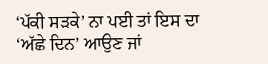‘ਪੱਕੀ ਸੜਕੇ’ ਨਾ ਪਈ ਤਾਂ ਇਸ ਦਾ ‘ਅੱਛੇ ਦਿਨ’ ਆਉਣ ਜਾਂ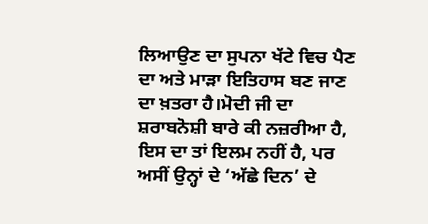ਲਿਆਉਣ ਦਾ ਸੁਪਨਾ ਖੱਟੇ ਵਿਚ ਪੈਣ ਦਾ ਅਤੇ ਮਾੜਾ ਇਤਿਹਾਸ ਬਣ ਜਾਣ ਦਾ ਖ਼ਤਰਾ ਹੈ।ਮੋਦੀ ਜੀ ਦਾ ਸ਼ਰਾਬਨੋਸ਼ੀ ਬਾਰੇ ਕੀ ਨਜ਼ਰੀਆ ਹੈ, ਇਸ ਦਾ ਤਾਂ ਇਲਮ ਨਹੀਂ ਹੈ, ਪਰ ਅਸੀਂ ਉਨ੍ਹਾਂ ਦੇ ‘ਅੱਛੇ ਦਿਨ’ ਦੇ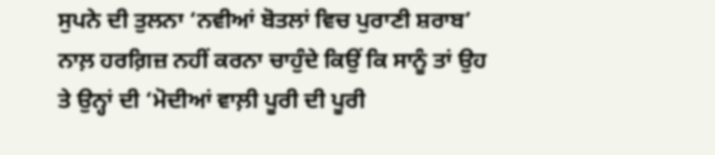ਸੁਪਨੇ ਦੀ ਤੁਲਨਾ ‘ਨਵੀਆਂ ਬੋਤਲਾਂ ਵਿਚ ਪੁਰਾਣੀ ਸ਼ਰਾਬ’ ਨਾਲ਼ ਹਰਗ਼ਿਜ਼ ਨਹੀਂ ਕਰਨਾ ਚਾਹੁੰਦੇ ਕਿਉਂ ਕਿ ਸਾਨੂੰ ਤਾਂ ਉਹ ਤੇ ਉਨ੍ਹਾਂ ਦੀ ‘ਮੋਦੀਆਂ ਵਾਲ਼ੀ ਪੂਰੀ ਦੀ ਪੂਰੀ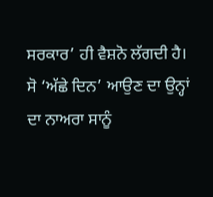ਸਰਕਾਰ’ ਹੀ ਵੈਸ਼ਨੋ ਲੱਗਦੀ ਹੈ। ਸੋ ‘ਅੱਛੇ ਦਿਨ’ ਆਉਣ ਦਾ ਉਨ੍ਹਾਂ ਦਾ ਨਾਅਰਾ ਸਾਨੂੰ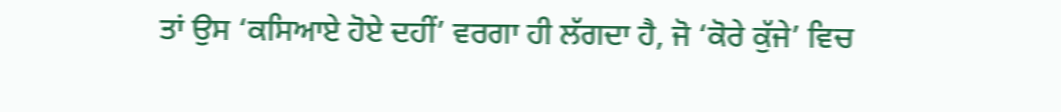ਤਾਂ ਉਸ ‘ਕਸਿਆਏ ਹੋਏ ਦਹੀਂ’ ਵਰਗਾ ਹੀ ਲੱਗਦਾ ਹੈ, ਜੋ ‘ਕੋਰੇ ਕੁੱਜੇ’ ਵਿਚ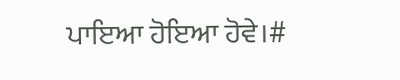ਪਾਇਆ ਹੋਇਆ ਹੋਵੇ।#